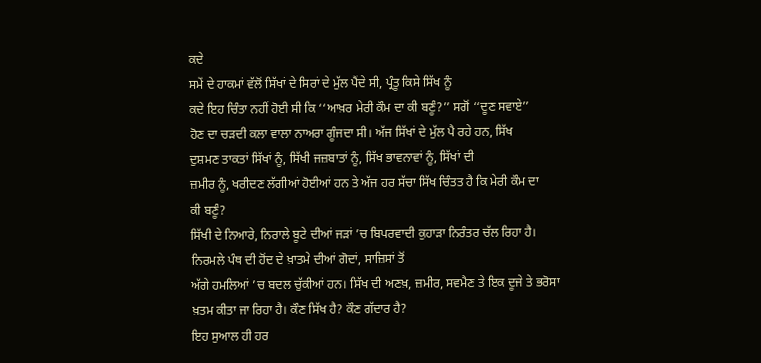ਕਦੇ
ਸਮੇਂ ਦੇ ਹਾਕਮਾਂ ਵੱਲੋਂ ਸਿੱਖਾਂ ਦੇ ਸਿਰਾਂ ਦੇ ਮੁੱਲ ਪੈਂਦੇ ਸੀ, ਪ੍ਰੰਤੂ ਕਿਸੇ ਸਿੱਖ ਨੂੰ
ਕਦੇ ਇਹ ਚਿੰਤਾ ਨਹੀਂ ਹੋਈ ਸੀ ਕਿ ‘‘ਆਖ਼ਰ ਮੇਰੀ ਕੌਮ ਦਾ ਕੀ ਬਣੂੰ?’’ ਸਗੋਂ ‘‘ਦੂਣ ਸਵਾਏ’’
ਹੋਣ ਦਾ ਚੜਦੀ ਕਲਾ ਵਾਲਾ ਨਾਅਰਾ ਗੂੰਜਦਾ ਸੀ। ਅੱਜ ਸਿੱਖਾਂ ਦੇ ਮੁੱਲ ਪੈ ਰਹੇ ਹਨ, ਸਿੱਖ
ਦੁਸ਼ਮਣ ਤਾਕਤਾਂ ਸਿੱਖਾਂ ਨੂੰ, ਸਿੱਖੀ ਜਜ਼ਬਾਤਾਂ ਨੂੰ, ਸਿੱਖ ਭਾਵਨਾਵਾਂ ਨੂੰ, ਸਿੱਖਾਂ ਦੀ
ਜ਼ਮੀਰ ਨੂੰ, ਖਰੀਦਣ ਲੱਗੀਆਂ ਹੋਈਆਂ ਹਨ ਤੇ ਅੱਜ ਹਰ ਸੱਚਾ ਸਿੱਖ ਚਿੰਤਤ ਹੈ ਕਿ ਮੇਰੀ ਕੌਮ ਦਾ
ਕੀ ਬਣੂੰ?
ਸਿੱਖੀ ਦੇ ਨਿਆਰੇ, ਨਿਰਾਲੇ ਬੂਟੇ ਦੀਆਂ ਜੜਾਂ ’ਚ ਬਿਪਰਵਾਦੀ ਕੁਹਾੜਾ ਨਿਰੰਤਰ ਚੱਲ ਰਿਹਾ ਹੈ।
ਨਿਰਮਲੇ ਪੰਥ ਦੀ ਹੋਂਦ ਦੇ ਖ਼ਾਤਮੇ ਦੀਆਂ ਗੋਦਾਂ, ਸਾਜ਼ਿਸਾਂ ਤੋਂ
ਅੱਗੇ ਹਮਲਿਆਂ ’ਚ ਬਦਲ ਚੁੱਕੀਆਂ ਹਨ। ਸਿੱਖ ਦੀ ਅਣਖ਼, ਜ਼ਮੀਰ, ਸਵਮੈਣ ਤੇ ਇਕ ਦੂਜੇ ਤੇ ਭਰੋਸਾ
ਖ਼ਤਮ ਕੀਤਾ ਜਾ ਰਿਹਾ ਹੈ। ਕੌਣ ਸਿੱਖ ਹੈ? ਕੌਣ ਗੱਦਾਰ ਹੈ?
ਇਹ ਸੁਆਲ ਹੀ ਹਰ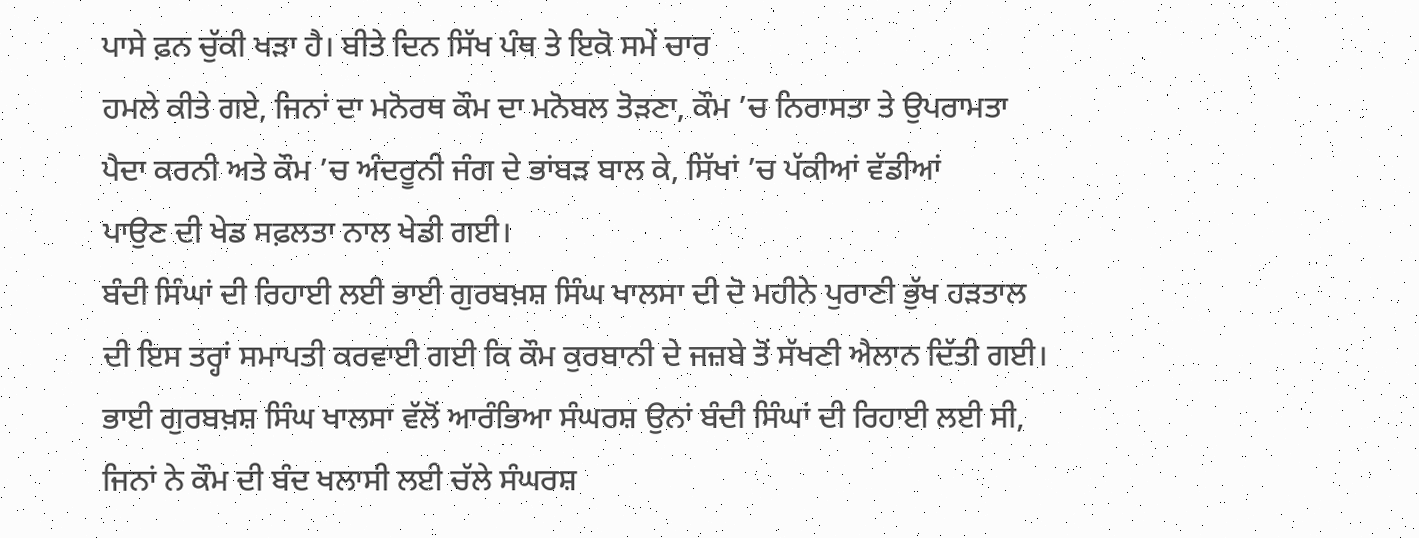ਪਾਸੇ ਫ਼ਨ ਚੁੱਕੀ ਖੜਾ ਹੈ। ਬੀਤੇ ਦਿਨ ਸਿੱਖ ਪੰਥ ਤੇ ਇਕੋ ਸਮੇਂ ਚਾਰ
ਹਮਲੇ ਕੀਤੇ ਗਏ, ਜਿਨਾਂ ਦਾ ਮਨੋਰਥ ਕੌਮ ਦਾ ਮਨੋਬਲ ਤੋੜਣਾ, ਕੌਮ ’ਚ ਨਿਰਾਸਤਾ ਤੇ ਉਪਰਾਮਤਾ
ਪੈਦਾ ਕਰਨੀ ਅਤੇ ਕੌਮ ’ਚ ਅੰਦਰੂਨੀ ਜੰਗ ਦੇ ਭਾਂਬੜ ਬਾਲ ਕੇ, ਸਿੱਖਾਂ ’ਚ ਪੱਕੀਆਂ ਵੱਡੀਆਂ
ਪਾਉਣ ਦੀ ਖੇਡ ਸਫ਼ਲਤਾ ਨਾਲ ਖੇਡੀ ਗਈ।
ਬੰਦੀ ਸਿੰਘਾਂ ਦੀ ਰਿਹਾਈ ਲਈ ਭਾਈ ਗੁਰਬਖ਼ਸ਼ ਸਿੰਘ ਖਾਲਸਾ ਦੀ ਦੋ ਮਹੀਨੇ ਪੁਰਾਣੀ ਭੁੱਖ ਹੜਤਾਲ
ਦੀ ਇਸ ਤਰ੍ਹਾਂ ਸਮਾਪਤੀ ਕਰਵਾਈ ਗਈ ਕਿ ਕੌਮ ਕੁਰਬਾਨੀ ਦੇ ਜਜ਼ਬੇ ਤੋਂ ਸੱਖਣੀ ਐਲਾਨ ਦਿੱਤੀ ਗਈ।
ਭਾਈ ਗੁਰਬਖ਼ਸ਼ ਸਿੰਘ ਖਾਲਸਾ ਵੱਲੋਂ ਆਰੰਭਿਆ ਸੰਘਰਸ਼ ਉਨਾਂ ਬੰਦੀ ਸਿੰਘਾਂ ਦੀ ਰਿਹਾਈ ਲਈ ਸੀ,
ਜਿਨਾਂ ਨੇ ਕੌਮ ਦੀ ਬੰਦ ਖਲਾਸੀ ਲਈ ਚੱਲੇ ਸੰਘਰਸ਼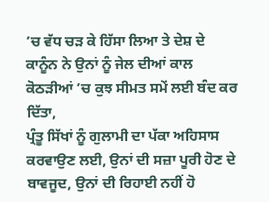’ਚ ਵੱਧ ਚੜ ਕੇ ਹਿੱਸਾ ਲਿਆ ਤੇ ਦੇਸ਼ ਦੇ
ਕਾਨੂੰਨ ਨੇ ਉਨਾਂ ਨੂੰ ਜੇਲ ਦੀਆਂ ਕਾਲ ਕੋਠੜੀਆਂ ’ਚ ਕੁਝ ਸੀਮਤ ਸਮੇਂ ਲਈ ਬੰਦ ਕਰ ਦਿੱਤਾ,
ਪ੍ਰੰਤੂ ਸਿੱਖਾਂ ਨੂੰ ਗੁਲਾਮੀ ਦਾ ਪੱਕਾ ਅਹਿਸਾਸ ਕਰਵਾਉਣ ਲਈ, ਉਨਾਂ ਦੀ ਸਜ਼ਾ ਪੂਰੀ ਹੋਣ ਦੇ
ਬਾਵਜੂਦ, ਉਨਾਂ ਦੀ ਰਿਹਾਈ ਨਹੀਂ ਹੋ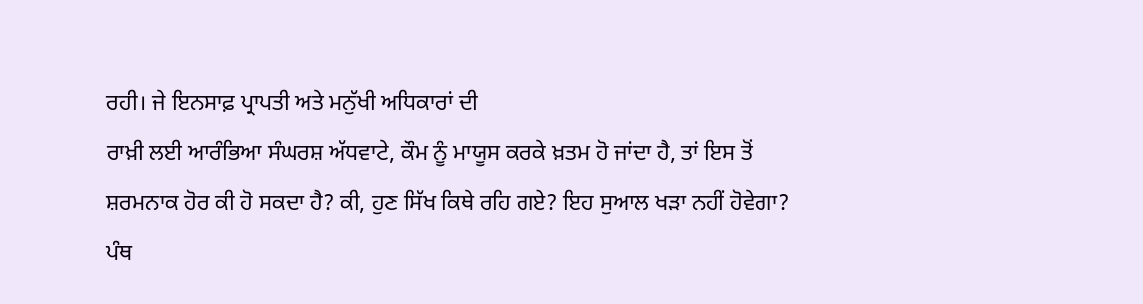ਰਹੀ। ਜੇ ਇਨਸਾਫ਼ ਪ੍ਰਾਪਤੀ ਅਤੇ ਮਨੁੱਖੀ ਅਧਿਕਾਰਾਂ ਦੀ
ਰਾਖ਼ੀ ਲਈ ਆਰੰਭਿਆ ਸੰਘਰਸ਼ ਅੱਧਵਾਟੇ, ਕੌਮ ਨੂੰ ਮਾਯੂਸ ਕਰਕੇ ਖ਼ਤਮ ਹੋ ਜਾਂਦਾ ਹੈ, ਤਾਂ ਇਸ ਤੋਂ
ਸ਼ਰਮਨਾਕ ਹੋਰ ਕੀ ਹੋ ਸਕਦਾ ਹੈ? ਕੀ, ਹੁਣ ਸਿੱਖ ਕਿਥੇ ਰਹਿ ਗਏ? ਇਹ ਸੁਆਲ ਖੜਾ ਨਹੀਂ ਹੋਵੇਗਾ?
ਪੰਥ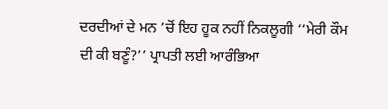ਦਰਦੀਆਂ ਦੇ ਮਨ ’ਚੋਂ ਇਹ ਹੂਕ ਨਹੀਂ ਨਿਕਲੂਗੀ ‘‘ਮੇਰੀ ਕੌਮ
ਦੀ ਕੀ ਬਣੂੰ?’’ ਪ੍ਰਾਪਤੀ ਲਈ ਆਰੰਭਿਆ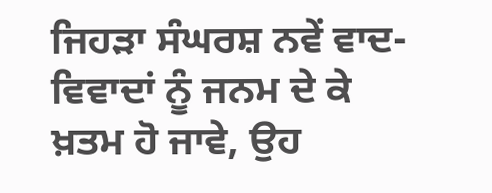ਜਿਹੜਾ ਸੰਘਰਸ਼ ਨਵੇਂ ਵਾਦ-ਵਿਵਾਦਾਂ ਨੂੰ ਜਨਮ ਦੇ ਕੇ
ਖ਼ਤਮ ਹੋ ਜਾਵੇ, ਉਹ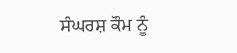ਸੰਘਰਸ਼ ਕੌਮ ਨੂੰ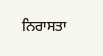ਨਿਰਾਸਤਾ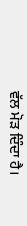ਵੱਲ ਮੋੜ ਦਿੰਦਾ ਹੈ।